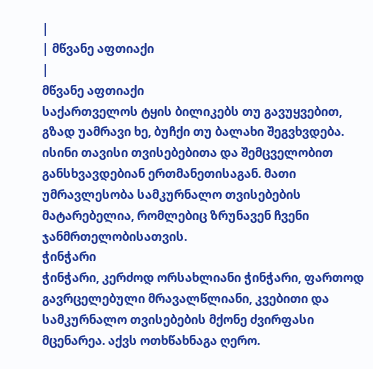|
| მწვანე აფთიაქი
|
მწვანე აფთიაქი
საქართველოს ტყის ბილიკებს თუ გავუყვებით, გზად უამრავი ხე, ბუჩქი თუ ბალახი შეგვხვდება. ისინი თავისი თვისებებითა და შემცველობით განსხვავდებიან ერთმანეთისაგან. მათი უმრავლესობა სამკურნალო თვისებების მატარებელია, რომლებიც ზრუნავენ ჩვენი ჯანმრთელობისათვის.
ჭინჭარი
ჭინჭარი, კერძოდ ორსახლიანი ჭინჭარი, ფართოდ გავრცელებული მრავალწლიანი, კვებითი და სამკურნალო თვისებების მქონე ძვირფასი მცენარეა. აქვს ოთხწახნაგა ღერო.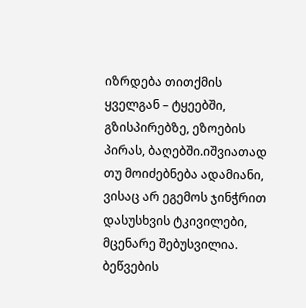იზრდება თითქმის ყველგან – ტყეებში, გზისპირებზე, ეზოების პირას, ბაღებში.იშვიათად თუ მოიძებნება ადამიანი, ვისაც არ ეგემოს ჯინჭრით დასუსხვის ტკივილები, მცენარე შებუსვილია. ბეწვების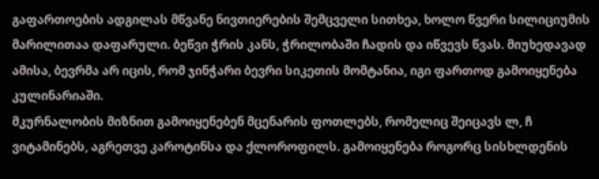გაფართოების ადგილას მწვანე ნივთიერების შემცველი სითხეა, ხოლო წვერი სილიციუმის მარილითაა დაფარული. ბეწვი ჭრის კანს, ჭრილობაში ჩადის და იწვევს წვას. მიუხედავად ამისა, ბევრმა არ იცის, რომ ჯინჭარი ბევრი სიკეთის მომტანია, იგი ფართოდ გამოიყენება კულინარიაში.
მკურნალობის მიზნით გამოიყენებენ მცენარის ფოთლებს, რომელიც შეიცავს ლ, ჩ ვიტამინებს, აგრეთვე კაროტინსა და ქლოროფილს. გამოიყენება როგორც სისხლდენის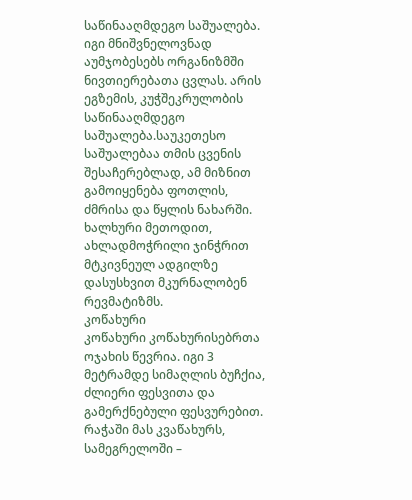საწინააღმდეგო საშუალება. იგი მნიშვნელოვნად აუმჯობესებს ორგანიზმში ნივთიერებათა ცვლას. არის ეგზემის, კუჭშეკრულობის საწინააღმდეგო საშუალება.საუკეთესო საშუალებაა თმის ცვენის შესაჩერებლად, ამ მიზნით გამოიყენება ფოთლის, ძმრისა და წყლის ნახარში. ხალხური მეთოდით, ახლადმოჭრილი ჯინჭრით მტკივნეულ ადგილზე დასუსხვით მკურნალობენ რევმატიზმს.
კოწახური
კოწახური კოწახურისებრთა ოჯახის წევრია. იგი 3 მეტრამდე სიმაღლის ბუჩქია, ძლიერი ფესვითა და გამერქნებული ფესვურებით.
რაჭაში მას კვაწახურს, სამეგრელოში –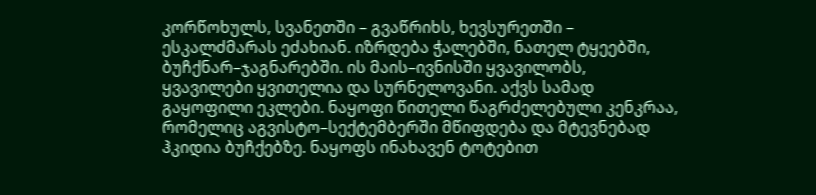კორწოხულს, სვანეთში – გვაწრიხს, ხევსურეთში – ესკალძმარას ეძახიან. იზრდება ჭალებში, ნათელ ტყეებში, ბუჩქნარ–ჯაგნარებში. ის მაის–ივნისში ყვავილობს, ყვავილები ყვითელია და სურნელოვანი. აქვს სამად გაყოფილი ეკლები. ნაყოფი წითელი წაგრძელებული კენკრაა, რომელიც აგვისტო–სექტემბერში მწიფდება და მტევნებად ჰკიდია ბუჩქებზე. ნაყოფს ინახავენ ტოტებით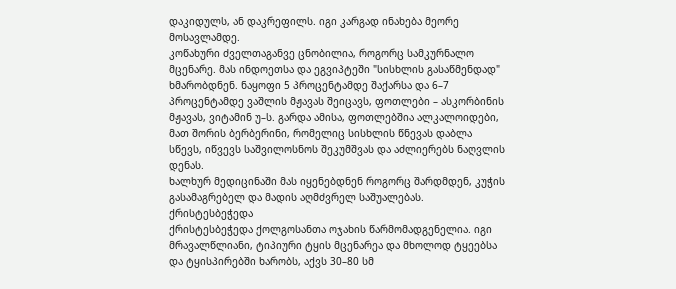დაკიდულს, ან დაკრეფილს. იგი კარგად ინახება მეორე მოსავლამდე.
კოწახური ძველთაგანვე ცნობილია, როგორც სამკურნალო მცენარე. მას ინდოეთსა და ეგვიპტეში "სისხლის გასაწმენდად" ხმარობდნენ. ნაყოფი 5 პროცენტამდე შაქარსა და 6–7 პროცენტამდე ვაშლის მჟავას შეიცავს, ფოთლები – ასკორბინის მჟავას, ვიტამინ უ–ს. გარდა ამისა, ფოთლებშია ალკალოიდები, მათ შორის ბერბერინი, რომელიც სისხლის წნევას დაბლა სწევს, იწვევს საშვილოსნოს შეკუმშვას და აძლიერებს ნაღვლის დენას.
ხალხურ მედიცინაში მას იყენებდნენ როგორც შარდმდენ, კუჭის გასამაგრებელ და მადის აღმძვრელ საშუალებას.
ქრისტესბეჭედა
ქრისტესბეჭედა ქოლგოსანთა ოჯახის წარმომადგენელია. იგი მრავალწლიანი, ტიპიური ტყის მცენარეა და მხოლოდ ტყეებსა და ტყისპირებში ხარობს, აქვს 30–80 სმ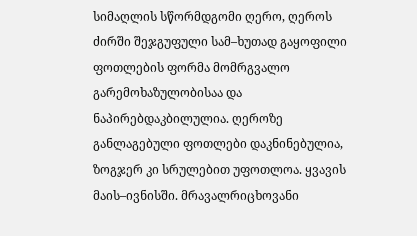სიმაღლის სწორმდგომი ღერო, ღეროს ძირში შეჯგუფული სამ–ხუთად გაყოფილი ფოთლების ფორმა მომრგვალო გარემოხაზულობისაა და ნაპირებდაკბილულია. ღეროზე განლაგებული ფოთლები დაკნინებულია, ზოგჯერ კი სრულებით უფოთლოა. ყვავის მაის–ივნისში. მრავალრიცხოვანი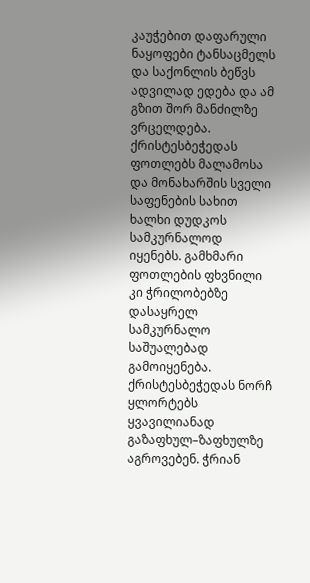კაუჭებით დაფარული ნაყოფები ტანსაცმელს და საქონლის ბეწვს ადვილად ედება და ამ გზით შორ მანძილზე ვრცელდება.
ქრისტესბეჭედას ფოთლებს მალამოსა და მონახარშის სველი საფენების სახით ხალხი დუდკოს სამკურნალოდ იყენებს. გამხმარი ფოთლების ფხვნილი კი ჭრილობებზე დასაყრელ სამკურნალო საშუალებად გამოიყენება. ქრისტესბეჭედას ნორჩ ყლორტებს ყვავილიანად გაზაფხულ–ზაფხულზე აგროვებენ. ჭრიან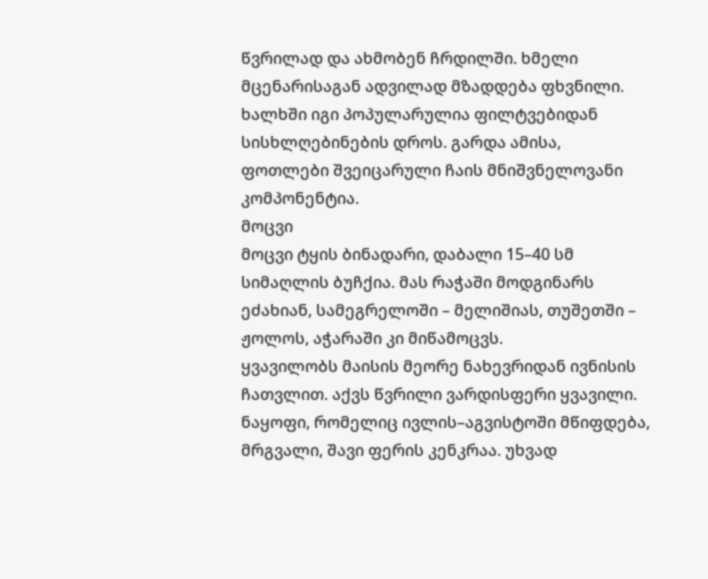წვრილად და ახმობენ ჩრდილში. ხმელი მცენარისაგან ადვილად მზადდება ფხვნილი. ხალხში იგი პოპულარულია ფილტვებიდან სისხლღებინების დროს. გარდა ამისა, ფოთლები შვეიცარული ჩაის მნიშვნელოვანი კომპონენტია.
მოცვი
მოცვი ტყის ბინადარი, დაბალი 15–40 სმ სიმაღლის ბუჩქია. მას რაჭაში მოდგინარს ეძახიან, სამეგრელოში – მელიშიას, თუშეთში – ჟოლოს, აჭარაში კი მიწამოცვს.
ყვავილობს მაისის მეორე ნახევრიდან ივნისის ჩათვლით. აქვს წვრილი ვარდისფერი ყვავილი. ნაყოფი, რომელიც ივლის–აგვისტოში მწიფდება, მრგვალი, შავი ფერის კენკრაა. უხვად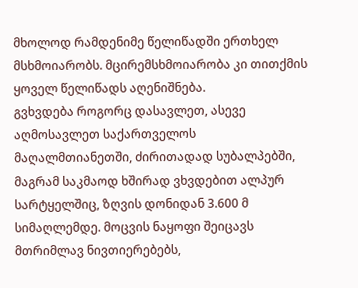მხოლოდ რამდენიმე წელიწადში ერთხელ მსხმოიარობს. მცირემსხმოიარობა კი თითქმის ყოველ წელიწადს აღენიშნება.
გვხვდება როგორც დასავლეთ, ასევე აღმოსავლეთ საქართველოს მაღალმთიანეთში, ძირითადად სუბალპებში, მაგრამ საკმაოდ ხშირად ვხვდებით ალპურ სარტყელშიც, ზღვის დონიდან 3.600 მ სიმაღლემდე. მოცვის ნაყოფი შეიცავს მთრიმლავ ნივთიერებებს,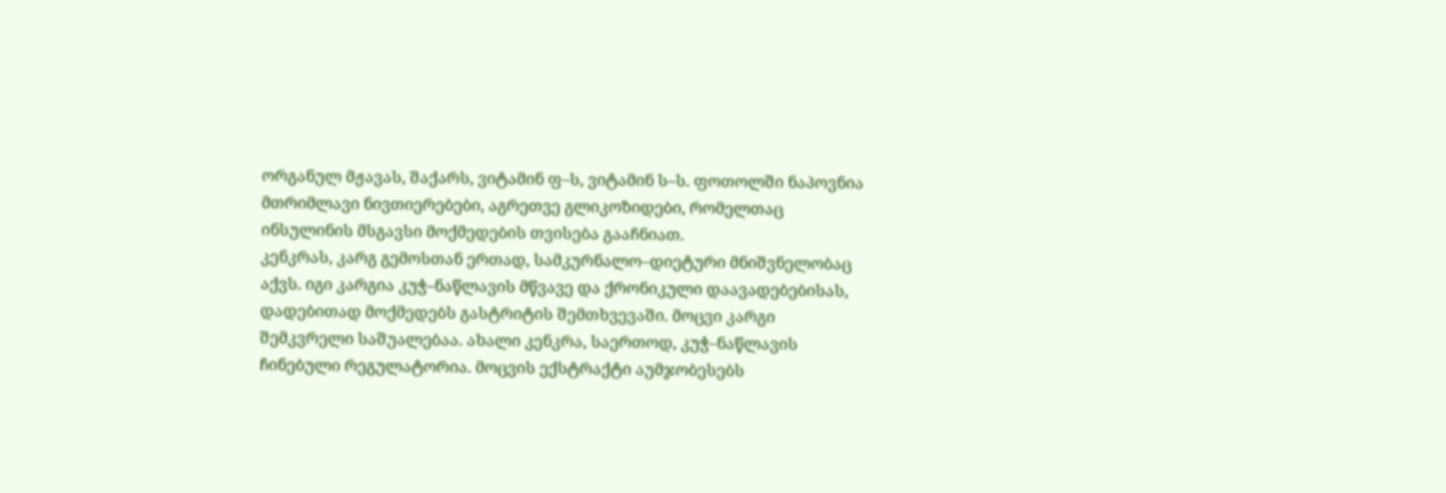ორგანულ მჟავას, შაქარს, ვიტამინ ფ–ს, ვიტამინ ს–ს. ფოთოლში ნაპოვნია მთრიმლავი ნივთიერებები, აგრეთვე გლიკოზიდები, რომელთაც ინსულინის მსგავსი მოქმედების თვისება გააჩნიათ.
კენკრას, კარგ გემოსთან ერთად, სამკურნალო–დიეტური მნიშვნელობაც აქვს. იგი კარგია კუჭ–ნაწლავის მწვავე და ქრონიკული დაავადებებისას, დადებითად მოქმედებს გასტრიტის შემთხვევაში. მოცვი კარგი შემკვრელი საშუალებაა. ახალი კენკრა, საერთოდ, კუჭ–ნაწლავის ჩინებული რეგულატორია. მოცვის ექსტრაქტი აუმჯობესებს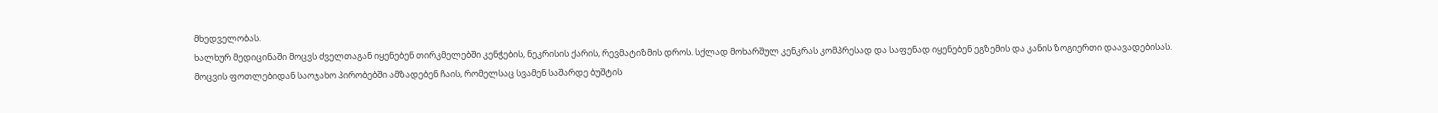მხედველობას.
ხალხურ მედიცინაში მოცვს ძველთაგან იყენებენ თირკმელებში კენჭების, ნეკრისის ქარის, რევმატიზმის დროს. სქლად მოხარშულ კენკრას კომპრესად და საფენად იყენებენ ეგზემის და კანის ზოგიერთი დაავადებისას.
მოცვის ფოთლებიდან საოჯახო პირობებში ამზადებენ ჩაის, რომელსაც სვამენ საშარდე ბუშტის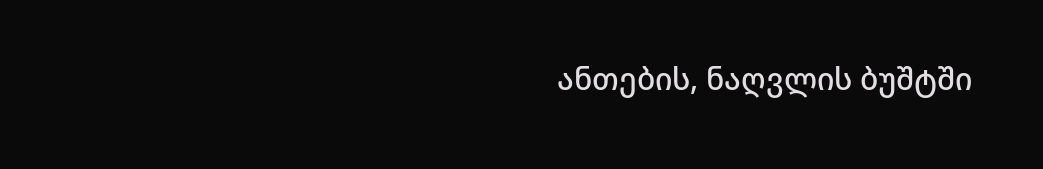ანთების, ნაღვლის ბუშტში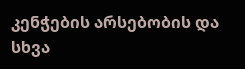კენჭების არსებობის და სხვა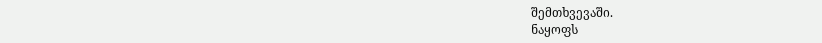შემთხვევაში.
ნაყოფს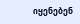იყენებენ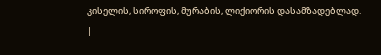კისელის, სიროფის, მურაბის, ლიქიორის დასამზადებლად.
|